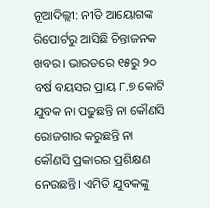ନୂଆଦିଲ୍ଲୀ: ନୀତି ଆୟୋଗଙ୍କ ରିପୋର୍ଟରୁ ଆସିଛି ଚିନ୍ତାଜନକ ଖବର। ଭାରତରେ ୧୫ରୁ ୨୦ ବର୍ଷ ବୟସର ପ୍ରାୟ ୮.୭ କୋଟି ଯୁବକ ନା ପଢୁଛନ୍ତି ନା କୌଣସି ରୋଜଗାର କରୁଛନ୍ତି ନା କୌଣସି ପ୍ରକାରର ପ୍ରଶିକ୍ଷଣ ନେଉଛନ୍ତି। ଏମିତି ଯୁବକଙ୍କୁ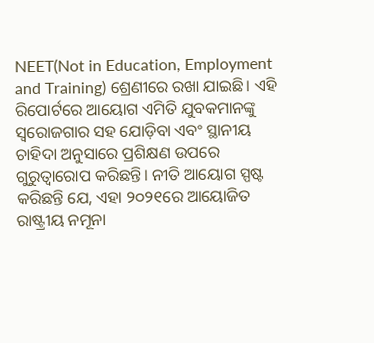NEET(Not in Education, Employment and Training) ଶ୍ରେଣୀରେ ରଖା ଯାଇଛି। ଏହି ରିପୋର୍ଟରେ ଆୟୋଗ ଏମିତି ଯୁବକମାନଙ୍କୁ ସ୍ଵରୋଜଗାର ସହ ଯୋଡ଼ିବା ଏବଂ ସ୍ଥାନୀୟ ଚାହିଦା ଅନୁସାରେ ପ୍ରଶିକ୍ଷଣ ଉପରେ ଗୁରୁତ୍ଵାରୋପ କରିଛନ୍ତି। ନୀତି ଆୟୋଗ ସ୍ପଷ୍ଟ କରିଛନ୍ତି ଯେ, ଏହା ୨୦୨୧ରେ ଆୟୋଜିତ ରାଷ୍ଟ୍ରୀୟ ନମୂନା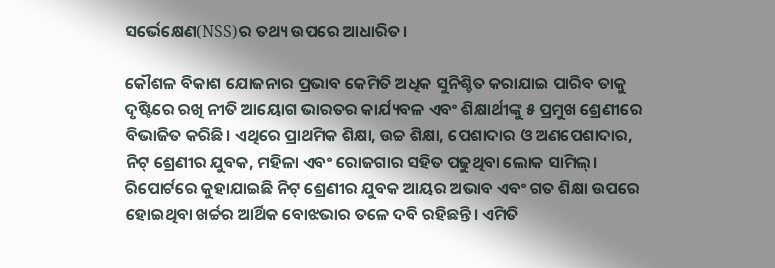ସର୍ଭେକ୍ଷେଣ(NSS)ର ତଥ୍ୟ ଉପରେ ଆଧାରିତ।

କୌଶଳ ବିକାଶ ଯୋଜନାର ପ୍ରଭାବ କେମିତି ଅଧିକ ସୁନିଶ୍ଚିତ କରାଯାଇ ପାରିବ ତାକୁ ଦୃଷ୍ଟିରେ ରଖି ନୀତି ଆୟୋଗ ଭାରତର କାର୍ଯ୍ୟବଳ ଏବଂ ଶିକ୍ଷାର୍ଥୀଙ୍କୁ ୫ ପ୍ରମୁଖ ଶ୍ରେଣୀରେ ବିଭାଜିତ କରିଛି। ଏଥିରେ ପ୍ରାଥମିକ ଶିକ୍ଷା, ଉଚ୍ଚ ଶିକ୍ଷା, ପେଶାଦାର ଓ ଅଣପେଶାଦାର, ନିଟ୍ ଶ୍ରେଣୀର ଯୁବକ, ମହିଳା ଏବଂ ରୋଜଗାର ସହିତ ପଢୁଥିବା ଲୋକ ସାମିଲ୍। ରିପୋର୍ଟରେ କୁହାଯାଇଛି ନିଟ୍ ଶ୍ରେଣୀର ଯୁବକ ଆୟର ଅଭାବ ଏବଂ ଗତ ଶିକ୍ଷା ଉପରେ ହୋଇଥିବା ଖର୍ଚ୍ଚର ଆର୍ଥିକ ବୋଝଭାର ତଳେ ଦବି ରହିଛନ୍ତି। ଏମିତି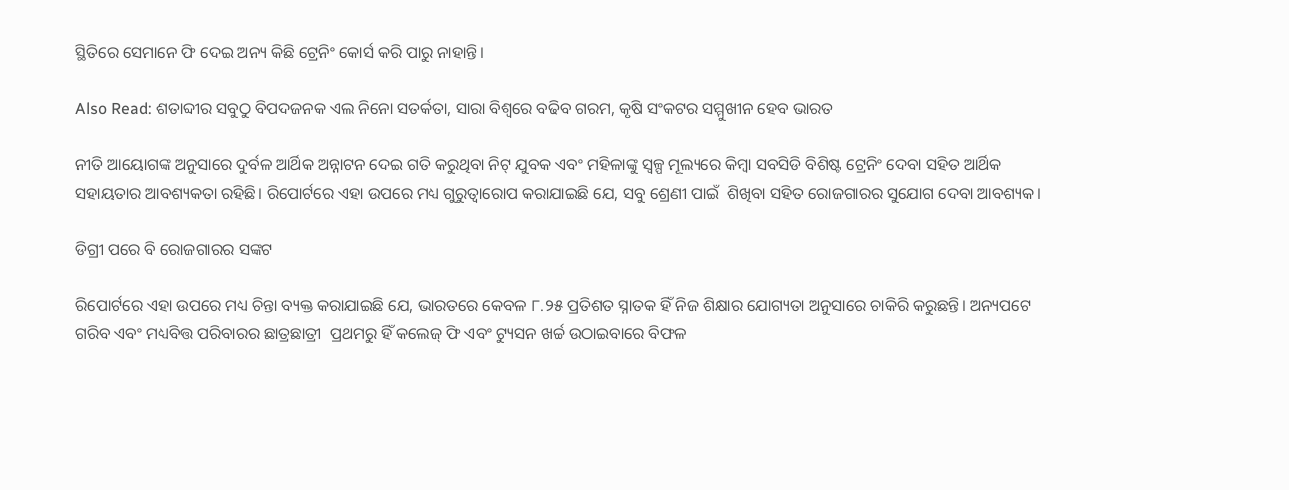ସ୍ଥିତିରେ ସେମାନେ ଫି ଦେଇ ଅନ୍ୟ କିଛି ଟ୍ରେନିଂ କୋର୍ସ କରି ପାରୁ ନାହାନ୍ତି।

Also Read: ଶତାବ୍ଦୀର ସବୁଠୁ ବିପଦଜନକ ଏଲ ନିନୋ ସତର୍କତା, ସାରା ବିଶ୍ୱରେ ବଢିବ ଗରମ, କୃଷି ସଂକଟର ସମ୍ମୁଖୀନ ହେବ ଭାରତ

ନୀତି ଆୟୋଗଙ୍କ ଅନୁସାରେ ଦୁର୍ବଳ ଆର୍ଥିକ ଅନ୍ନାଟନ ଦେଇ ଗତି କରୁଥିବା ନିଟ୍ ଯୁବକ ଏବଂ ମହିଳାଙ୍କୁ ସ୍ଵଳ୍ପ ମୂଲ୍ୟରେ କିମ୍ବା ସବସିଡି ବିଶିଷ୍ଟ ଟ୍ରେନିଂ ଦେବା ସହିତ ଆର୍ଥିକ ସହାୟତାର ଆବଶ୍ୟକତା ରହିଛି। ରିପୋର୍ଟରେ ଏହା ଉପରେ ମଧ୍ୟ ଗୁରୁତ୍ଵାରୋପ କରାଯାଇଛି ଯେ, ସବୁ ଶ୍ରେଣୀ ପାଇଁ  ଶିଖିବା ସହିତ ରୋଜଗାରର ସୁଯୋଗ ଦେବା ଆବଶ୍ୟକ।

ଡିଗ୍ରୀ ପରେ ବି ରୋଜଗାରର ସଙ୍କଟ

ରିପୋର୍ଟରେ ଏହା ଉପରେ ମଧ୍ୟ ଚିନ୍ତା ବ୍ୟକ୍ତ କରାଯାଇଛି ଯେ, ଭାରତରେ କେବଳ ୮.୨୫ ପ୍ରତିଶତ ସ୍ନାତକ ହିଁ ନିଜ ଶିକ୍ଷାର ଯୋଗ୍ୟତା ଅନୁସାରେ ଚାକିରି କରୁଛନ୍ତି। ଅନ୍ୟପଟେ ଗରିବ ଏବଂ ମଧ୍ୟବିତ୍ତ ପରିବାରର ଛାତ୍ରଛାତ୍ରୀ  ପ୍ରଥମରୁ ହିଁ କଲେଜ୍ ଫି ଏବଂ ଟ୍ୟୁସନ ଖର୍ଚ୍ଚ ଉଠାଇବାରେ ବିଫଳ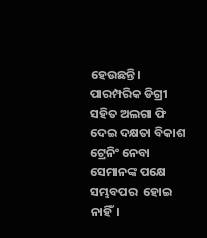ହେଉଛନ୍ତି। ପାରମ୍ପରିକ ଡିଗ୍ରୀ ସହିତ ଅଲଗା ଫି ଦେଇ ଦକ୍ଷତା ବିକାଶ ଟ୍ରେନିଂ ନେବା ସେମାନଙ୍କ ପକ୍ଷେ ସମ୍ଭବପର  ହୋଇ ନାହିଁ।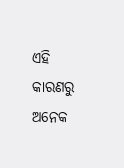ଏହି କାରଣରୁ ଅନେକ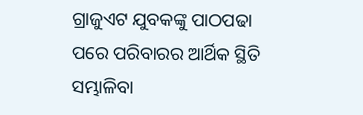ଗ୍ରାଜୁଏଟ ଯୁବକଙ୍କୁ ପାଠପଢା ପରେ ପରିବାରର ଆର୍ଥିକ ସ୍ଥିତି ସମ୍ଭାଳିବା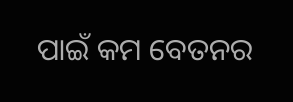ପାଇଁ କମ ବେତନର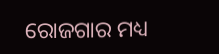ରୋଜଗାର ମଧ୍ୟ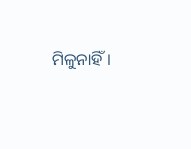ମିଳୁନାହିଁ।